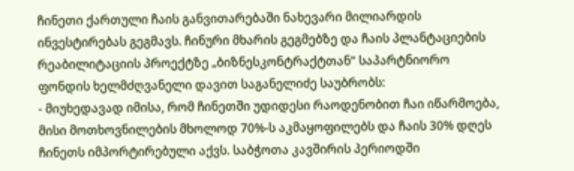ჩინეთი ქართული ჩაის განვითარებაში ნახევარი მილიარდის ინვესტირებას გეგმავს. ჩინური მხარის გეგმებზე და ჩაის პლანტაციების რეაბილიტაციის პროექტზე „ბიზნესკონტრაქტთან“ საპარტნიორო ფონდის ხელმძღვანელი დავით საგანელიძე საუბრობს:
- მიუხედავად იმისა, რომ ჩინეთში უდიდესი რაოდენობით ჩაი იწარმოება, მისი მოთხოვნილების მხოლოდ 70%-ს აკმაყოფილებს და ჩაის 30% დღეს ჩინეთს იმპორტირებული აქვს. საბჭოთა კავშირის პერიოდში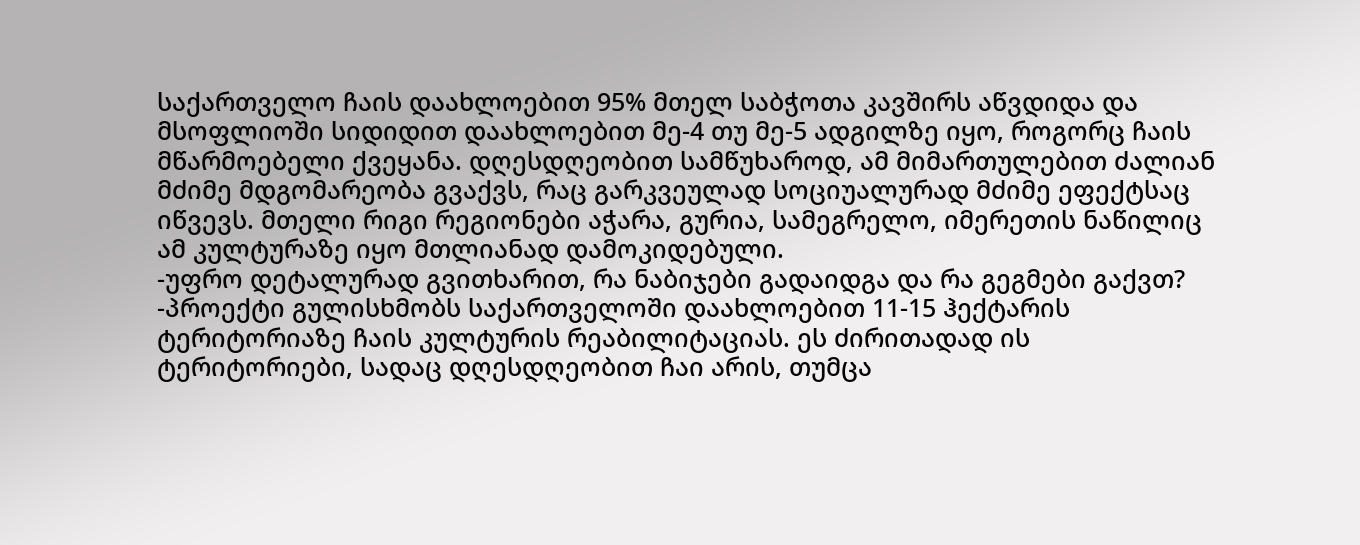საქართველო ჩაის დაახლოებით 95% მთელ საბჭოთა კავშირს აწვდიდა და მსოფლიოში სიდიდით დაახლოებით მე-4 თუ მე-5 ადგილზე იყო, როგორც ჩაის მწარმოებელი ქვეყანა. დღესდღეობით სამწუხაროდ, ამ მიმართულებით ძალიან მძიმე მდგომარეობა გვაქვს, რაც გარკვეულად სოციუალურად მძიმე ეფექტსაც იწვევს. მთელი რიგი რეგიონები აჭარა, გურია, სამეგრელო, იმერეთის ნაწილიც ამ კულტურაზე იყო მთლიანად დამოკიდებული.
-უფრო დეტალურად გვითხარით, რა ნაბიჯები გადაიდგა და რა გეგმები გაქვთ?
-პროექტი გულისხმობს საქართველოში დაახლოებით 11-15 ჰექტარის ტერიტორიაზე ჩაის კულტურის რეაბილიტაციას. ეს ძირითადად ის ტერიტორიები, სადაც დღესდღეობით ჩაი არის, თუმცა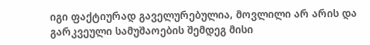იგი ფაქტიურად გაველურებულია, მოვლილი არ არის და გარკვეული სამუშაოების შემდეგ მისი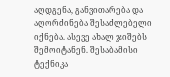აღდგენა, განვითარება და აღორძინება შესაძლებელი იქნება. ასევე ახალ ჯიშებს შემოიტანენ. შესაბამისი ტექნიკა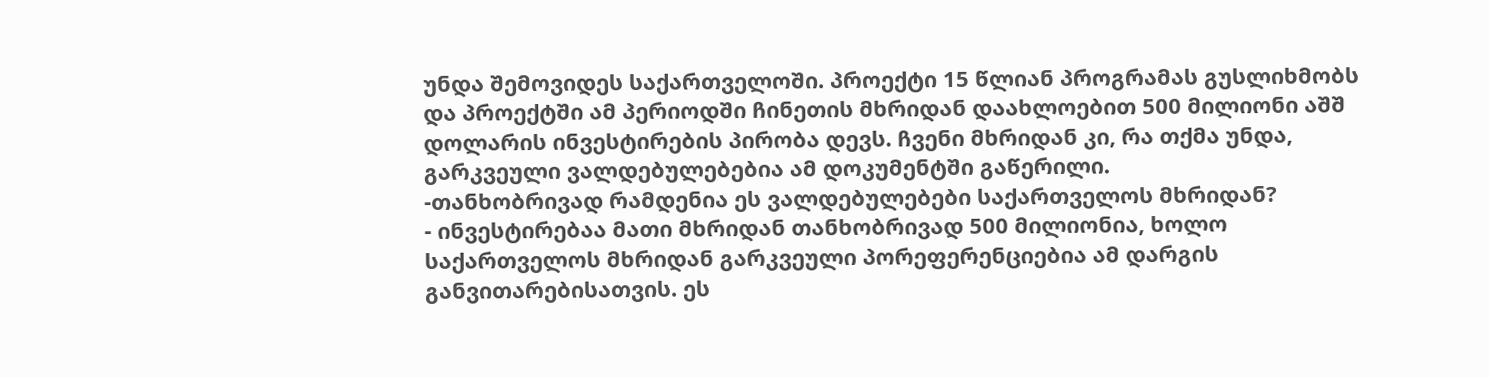უნდა შემოვიდეს საქართველოში. პროექტი 15 წლიან პროგრამას გუსლიხმობს და პროექტში ამ პერიოდში ჩინეთის მხრიდან დაახლოებით 500 მილიონი აშშ დოლარის ინვესტირების პირობა დევს. ჩვენი მხრიდან კი, რა თქმა უნდა, გარკვეული ვალდებულებებია ამ დოკუმენტში გაწერილი.
-თანხობრივად რამდენია ეს ვალდებულებები საქართველოს მხრიდან?
- ინვესტირებაა მათი მხრიდან თანხობრივად 500 მილიონია, ხოლო საქართველოს მხრიდან გარკვეული პორეფერენციებია ამ დარგის განვითარებისათვის. ეს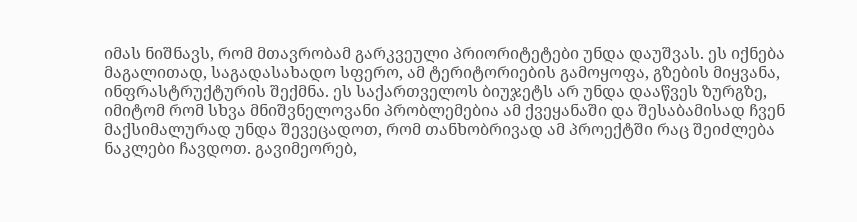იმას ნიშნავს, რომ მთავრობამ გარკვეული პრიორიტეტები უნდა დაუშვას. ეს იქნება მაგალითად, საგადასახადო სფერო, ამ ტერიტორიების გამოყოფა, გზების მიყვანა, ინფრასტრუქტურის შექმნა. ეს საქართველოს ბიუჯეტს არ უნდა დააწვეს ზურგზე, იმიტომ რომ სხვა მნიშვნელოვანი პრობლემებია ამ ქვეყანაში და შესაბამისად ჩვენ მაქსიმალურად უნდა შევეცადოთ, რომ თანხობრივად ამ პროექტში რაც შეიძლება ნაკლები ჩავდოთ. გავიმეორებ,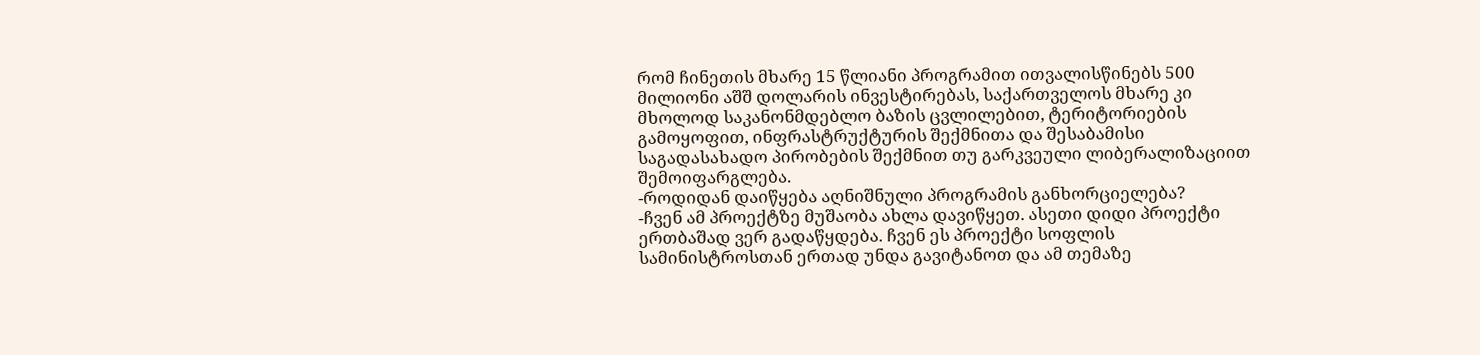რომ ჩინეთის მხარე 15 წლიანი პროგრამით ითვალისწინებს 500 მილიონი აშშ დოლარის ინვესტირებას, საქართველოს მხარე კი მხოლოდ საკანონმდებლო ბაზის ცვლილებით, ტერიტორიების გამოყოფით, ინფრასტრუქტურის შექმნითა და შესაბამისი საგადასახადო პირობების შექმნით თუ გარკვეული ლიბერალიზაციით შემოიფარგლება.
-როდიდან დაიწყება აღნიშნული პროგრამის განხორციელება?
-ჩვენ ამ პროექტზე მუშაობა ახლა დავიწყეთ. ასეთი დიდი პროექტი ერთბაშად ვერ გადაწყდება. ჩვენ ეს პროექტი სოფლის სამინისტროსთან ერთად უნდა გავიტანოთ და ამ თემაზე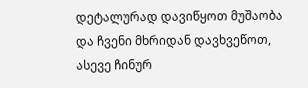დეტალურად დავიწყოთ მუშაობა და ჩვენი მხრიდან დავხვეწოთ, ასევე ჩინურ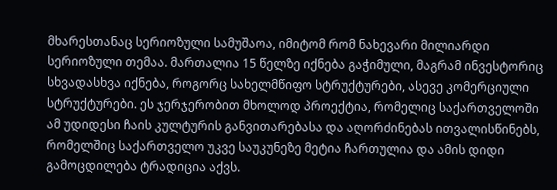მხარესთანაც სერიოზული სამუშაოა, იმიტომ რომ ნახევარი მილიარდი სერიოზული თემაა. მართალია 15 წელზე იქნება გაჭიმული, მაგრამ ინვესტორიც სხვადასხვა იქნება, როგორც სახელმწიფო სტრუქტურები, ასევე კომერციული სტრუქტურები. ეს ჯერჯერობით მხოლოდ პროექტია, რომელიც საქართველოში ამ უდიდესი ჩაის კულტურის განვითარებასა და აღორძინებას ითვალისწინებს, რომელშიც საქართველო უკვე საუკუნეზე მეტია ჩართულია და ამის დიდი გამოცდილება ტრადიცია აქვს.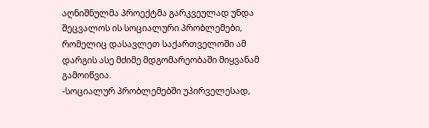აღნიშნულმა პროექტმა გარკვეულად უნდა შეცვალოს ის სოციალური პრობლემები, რომელიც დასავლეთ საქართველოში ამ დარგის ასე მძიმე მდგომარეობაში მიყვანამ გამოიწვია.
-სოციალურ პრობლემებში უპირველესად,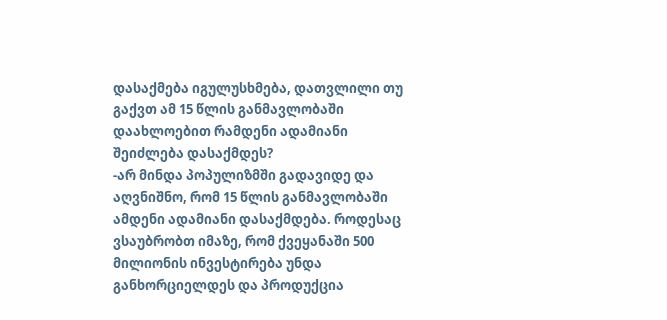დასაქმება იგულუსხმება, დათვლილი თუ გაქვთ ამ 15 წლის განმავლობაში დაახლოებით რამდენი ადამიანი შეიძლება დასაქმდეს?
-არ მინდა პოპულიზმში გადავიდე და აღვნიშნო, რომ 15 წლის განმავლობაში ამდენი ადამიანი დასაქმდება. როდესაც ვსაუბრობთ იმაზე, რომ ქვეყანაში 500 მილიონის ინვესტირება უნდა განხორციელდეს და პროდუქცია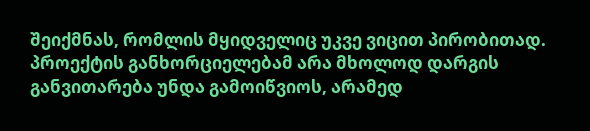შეიქმნას, რომლის მყიდველიც უკვე ვიცით პირობითად. პროექტის განხორციელებამ არა მხოლოდ დარგის განვითარება უნდა გამოიწვიოს, არამედ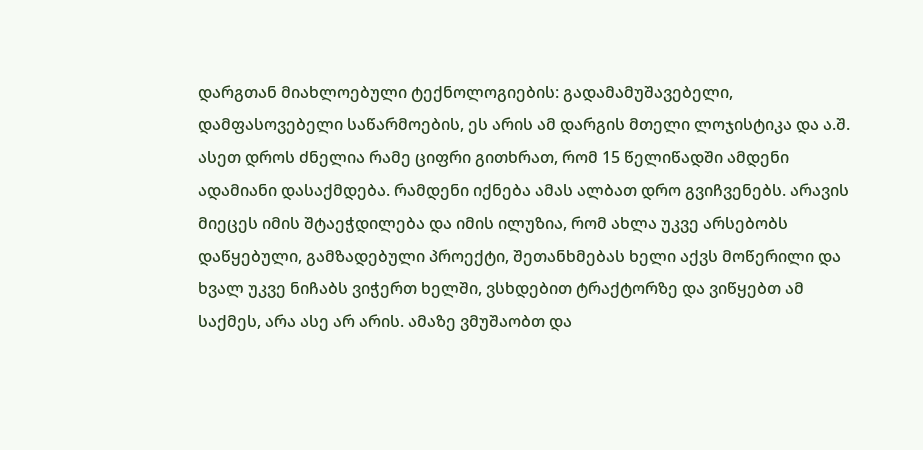დარგთან მიახლოებული ტექნოლოგიების: გადამამუშავებელი, დამფასოვებელი საწარმოების, ეს არის ამ დარგის მთელი ლოჯისტიკა და ა.შ. ასეთ დროს ძნელია რამე ციფრი გითხრათ, რომ 15 წელიწადში ამდენი ადამიანი დასაქმდება. რამდენი იქნება ამას ალბათ დრო გვიჩვენებს. არავის მიეცეს იმის შტაეჭდილება და იმის ილუზია, რომ ახლა უკვე არსებობს დაწყებული, გამზადებული პროექტი, შეთანხმებას ხელი აქვს მოწერილი და ხვალ უკვე ნიჩაბს ვიჭერთ ხელში, ვსხდებით ტრაქტორზე და ვიწყებთ ამ საქმეს, არა ასე არ არის. ამაზე ვმუშაობთ და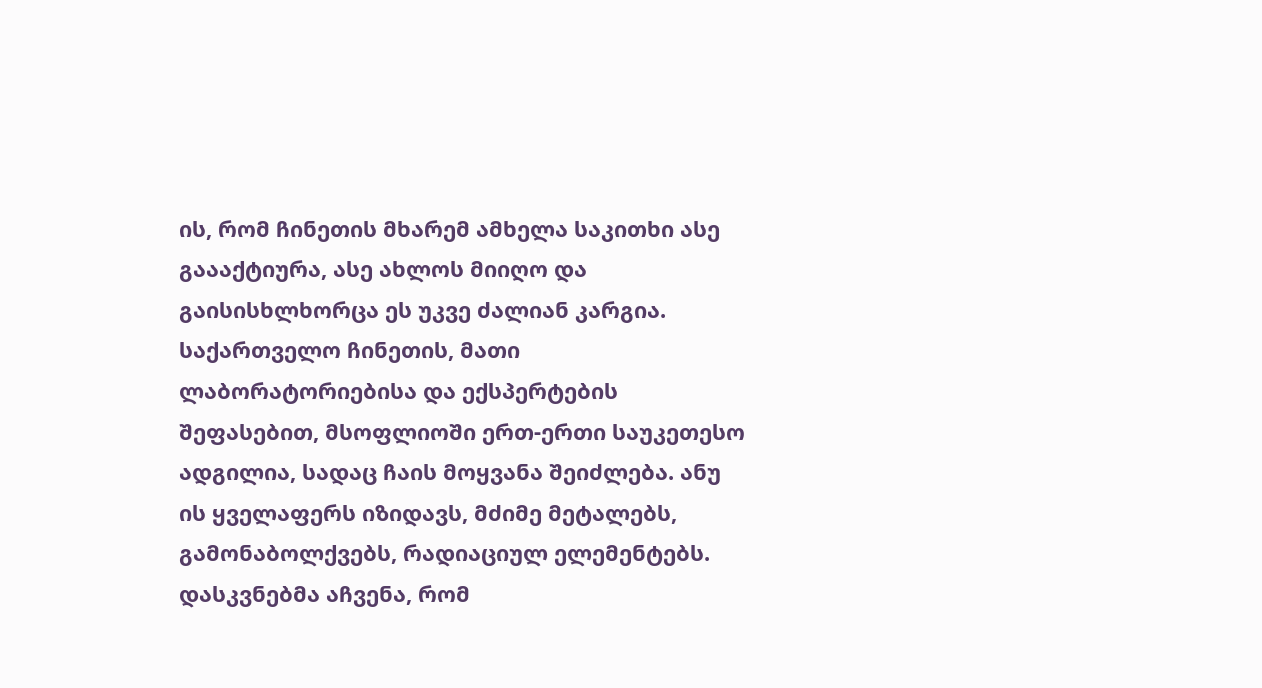ის, რომ ჩინეთის მხარემ ამხელა საკითხი ასე გაააქტიურა, ასე ახლოს მიიღო და გაისისხლხორცა ეს უკვე ძალიან კარგია. საქართველო ჩინეთის, მათი ლაბორატორიებისა და ექსპერტების შეფასებით, მსოფლიოში ერთ-ერთი საუკეთესო ადგილია, სადაც ჩაის მოყვანა შეიძლება. ანუ ის ყველაფერს იზიდავს, მძიმე მეტალებს, გამონაბოლქვებს, რადიაციულ ელემენტებს. დასკვნებმა აჩვენა, რომ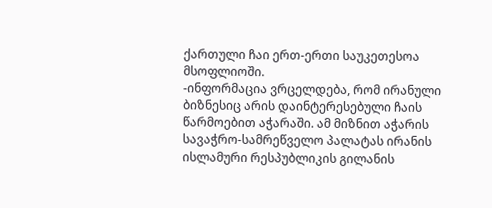ქართული ჩაი ერთ-ერთი საუკეთესოა მსოფლიოში.
-ინფორმაცია ვრცელდება, რომ ირანული ბიზნესიც არის დაინტერესებული ჩაის წარმოებით აჭარაში. ამ მიზნით აჭარის სავაჭრო-სამრეწველო პალატას ირანის ისლამური რესპუბლიკის გილანის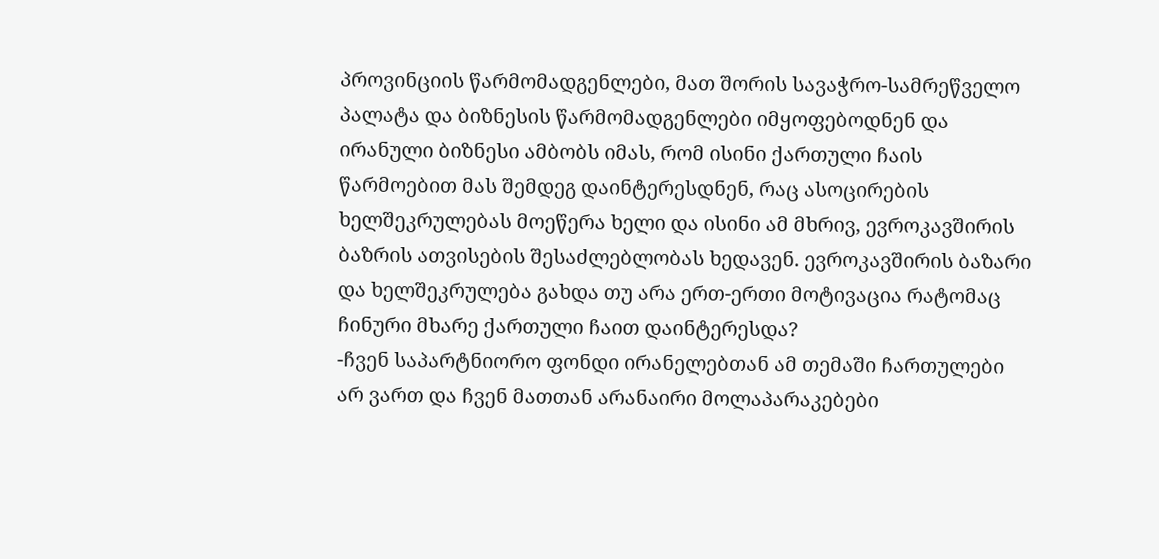პროვინციის წარმომადგენლები, მათ შორის სავაჭრო-სამრეწველო პალატა და ბიზნესის წარმომადგენლები იმყოფებოდნენ და ირანული ბიზნესი ამბობს იმას, რომ ისინი ქართული ჩაის წარმოებით მას შემდეგ დაინტერესდნენ, რაც ასოცირების ხელშეკრულებას მოეწერა ხელი და ისინი ამ მხრივ, ევროკავშირის ბაზრის ათვისების შესაძლებლობას ხედავენ. ევროკავშირის ბაზარი და ხელშეკრულება გახდა თუ არა ერთ-ერთი მოტივაცია რატომაც ჩინური მხარე ქართული ჩაით დაინტერესდა?
-ჩვენ საპარტნიორო ფონდი ირანელებთან ამ თემაში ჩართულები არ ვართ და ჩვენ მათთან არანაირი მოლაპარაკებები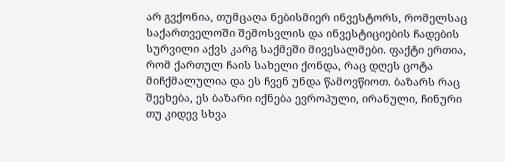არ გვქონია, თუმცაღა ნებისმიერ ინვესტორს, რომელსაც საქართველოში შემოსვლის და ინვესტიციების ჩადების სურვილი აქვს კარგ საქმეში მივესალმები. ფაქტი ერთია, რომ ქართულ ჩაის სახელი ქონდა, რაც დღეს ცოტა მიჩქმალულია და ეს ჩვენ უნდა წამოვწიოთ. ბაზარს რაც შეეხება, ეს ბაზარი იქნება ევროპული, ირანული, ჩინური თუ კიდევ სხვა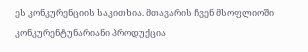ეს კონკურენციის საკითხია. მთავარის ჩვენ მსოფლიოში კონკურენტუნარიანი პროდუქცია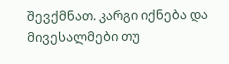შევქმნათ. კარგი იქნება და მივესალმები თუ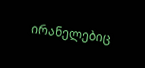ირანელებიც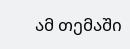ამ თემაში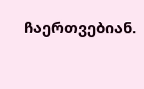ჩაერთვებიან.